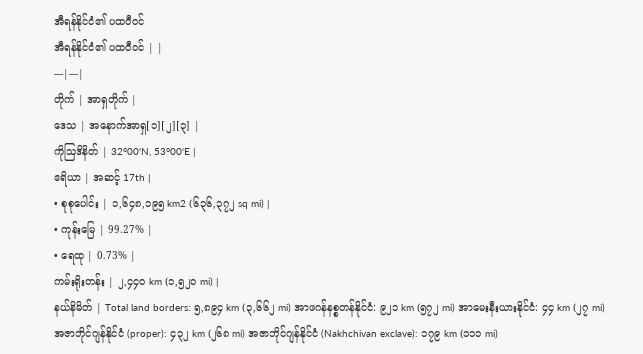အီရန်နိုင်ငံ၏ ပထဝီဝင်
အီရန်နိုင်ငံ၏ ပထဝီဝင် | |
---|---|
တိုက် | အာရှတိုက် |
ဒေသ | အနောက်အာရှ[၁][၂][၃] |
ကိုဩဒိနိတ် | 32°00'N, 53°00'E |
ဧရိယာ | အဆင့် 17th |
• စုစုပေါင်း | ၁,၆၄၈,၁၉၅ km2 (၆၃၆,၃၇၂ sq mi) |
• ကုန်းမြေ | 99.27% |
• ရေထု | 0.73% |
ကမ်းရိုးတန်း | ၂,၄၄၀ km (၁,၅၂၀ mi) |
နယ်နိမိတ် | Total land borders: ၅,၈၉၄ km (၃,၆၆၂ mi) အာဖဂန်နစ္စတန်နိုင်ငံ: ၉၂၁ km (၅၇၂ mi) အာမေးနီးယားနိုင်ငံ: ၄၄ km (၂၇ mi) အဇာဘိုင်ဂျန်နိုင်ငံ (proper): ၄၃၂ km (၂၆၈ mi) အဇာဘိုင်ဂျန်နိုင်ငံ (Nakhchivan exclave): ၁၇၉ km (၁၁၁ mi)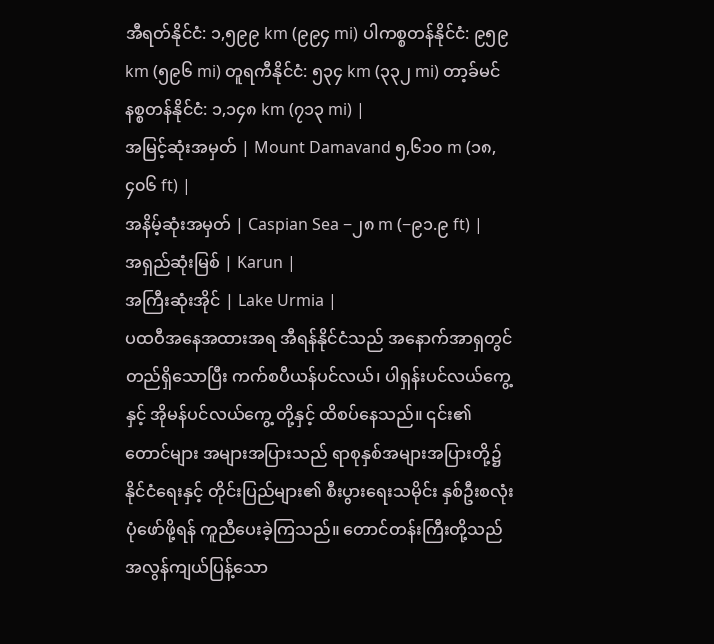အီရတ်နိုင်ငံ: ၁,၅၉၉ km (၉၉၄ mi) ပါကစ္စတန်နိုင်ငံ: ၉၅၉ km (၅၉၆ mi) တူရကီနိုင်ငံ: ၅၃၄ km (၃၃၂ mi) တာ့ခ်မင်နစ္စတန်နိုင်ငံ: ၁,၁၄၈ km (၇၁၃ mi) |
အမြင့်ဆုံးအမှတ် | Mount Damavand ၅,၆၁၀ m (၁၈,၄၀၆ ft) |
အနိမ့်ဆုံးအမှတ် | Caspian Sea −၂၈ m (−၉၁.၉ ft) |
အရှည်ဆုံးမြစ် | Karun |
အကြီးဆုံးအိုင် | Lake Urmia |
ပထဝီအနေအထားအရ အီရန်နိုင်ငံသည် အနောက်အာရှတွင် တည်ရှိသောပြီး ကက်စပီယန်ပင်လယ်၊ ပါရှန်းပင်လယ်ကွေ့နှင့် အိုမန်ပင်လယ်ကွေ့ တို့နှင့် ထိစပ်နေသည်။ ၎င်း၏ တောင်များ အများအပြားသည် ရာစုနှစ်အများအပြားတို့၌ နိုင်ငံရေးနှင့် တိုင်းပြည်များ၏ စီးပွားရေးသမိုင်း နှစ်ဦးစလုံး ပုံဖော်ဖို့ရန် ကူညီပေးခဲ့ကြသည်။ တောင်တန်းကြီးတို့သည် အလွန်ကျယ်ပြန့်သော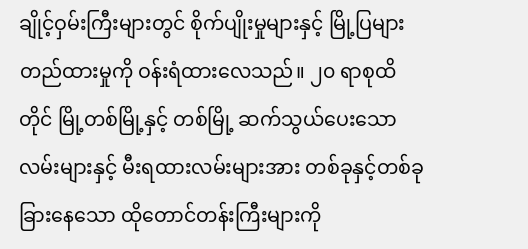ချိုင့်ဝှမ်းကြီးများတွင် စိုက်ပျိုးမှုများနှင့် မြို့ပြများတည်ထားမှုကို ဝန်းရံထားလေသည်။ ၂၀ ရာစုထိတိုင် မြို့တစ်မြို့နှင့် တစ်မြို့ ဆက်သွယ်ပေးသော လမ်းများနှင့် မီးရထားလမ်းများအား တစ်ခုနှင့်တစ်ခု ခြားနေသော ထိုတောင်တန်းကြီးများကို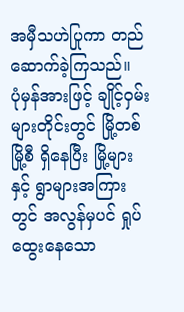အမှီသဟဲပြုကာ တည်ဆောက်ခဲ့ကြသည်။
ပုံမှန်အားဖြင့် ချိုင့်ဝှမ်းများတိုင်းတွင် မြို့တစ်မြို့စီ ရှိနေပြီး မြို့များနှင့် ရွာများအကြားတွင် အလွန်မှပင် ရှုပ်ထွေးနေသော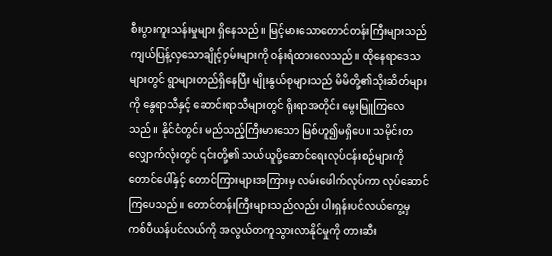စီးပွားကူးသန်းမှုများ ရှိနေသည်။ မြင့်မားသောတောင်တန်းကြီးများသည် ကျယ်ပြန့်လှသောချိုင့်ဝှမ်းများကို ဝန်းရံထားလေသည်။ ထိုနေရာဒေသများတွင် ရွာများတည်ရှိနေပြီး မျိုးနွယ်စုများသည် မိမိတို့၏သိုးဆိတ်များကို နွေရာသီနှင့် ဆောင်းရာသီများတွင် ရိုးရာအတိုင်း မွေးမြူကြလေသည်။ နိုင်ငံတွင်း မည်သည့်ကြီးမားသော မြစ်ဟူ၍မရှိပေ။ သမိုင်းတလျှောက်လုံးတွင် ၎င်းတို့၏ သယ်ယူပို့ဆောင်ရေးလုပ်ငန်းစဉ်များကို တောင်ပေါ်နှင့် တောင်ကြားများအကြားမှ လမ်းဖေါက်လုပ်ကာ လုပ်ဆောင်ကြပေသည်။ တောင်တန်းကြီးများသည်လည်း ပါးရှန်းပင်လယ်ကွေ့မှ ကစ်ပီယန်ပင်လယ်ကို အလွယ်တကူသွားလာနိုင်မှုကို တားဆီး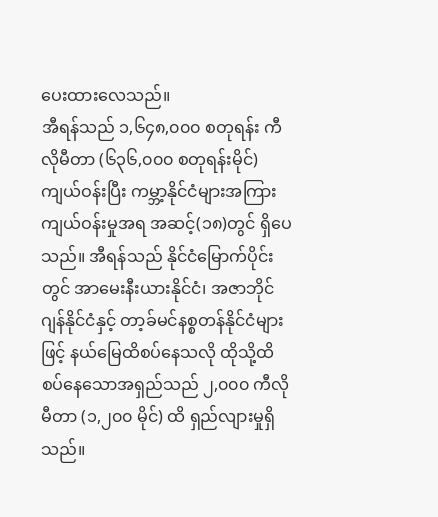ပေးထားလေသည်။
အီရန်သည် ၁,၆၄၈,၀၀၀ စတုရန်း ကီလိုမီတာ (၆၃၆,၀၀၀ စတုရန်းမိုင်) ကျယ်ဝန်းပြီး ကမ္ဘာ့နိုင်ငံများအကြား ကျယ်ဝန်းမှုအရ အဆင့်(၁၈)တွင် ရှိပေသည်။ အီရန်သည် နိုင်ငံမြောက်ပိုင်းတွင် အာမေးနီးယားနိုင်ငံ၊ အဇာဘိုင်ဂျန်နိုင်ငံနှင့် တာ့ခ်မင်နစ္စတန်နိုင်ငံများဖြင့် နယ်မြေထိစပ်နေသလို ထိုသို့ထိစပ်နေသောအရှည်သည် ၂,၀၀၀ ကီလိုမီတာ (၁,၂၀၀ မိုင်) ထိ ရှည်လျားမှုရှိသည်။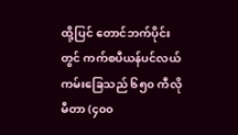ထို့ပြင် တောင်ဘက်ပိုင်းတွင် ကက်စပီယန်ပင်လယ်ကမ်းခြေသည် ၆၅၀ ကီလိုမီတာ (၄၀၀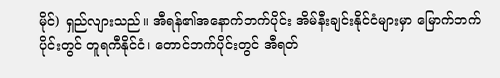မိုင်) ရှည်လျားသည်။ အီရန်၏အနောက်ဘက်ပိုင်း အိမ်နီးချင်းနိုင်ငံများမှာ မြောက်ဘက်ပိုင်းတွင် တူရကီနိုင်ငံ၊ တောင်ဘက်ပိုင်းတွင် အီရတ်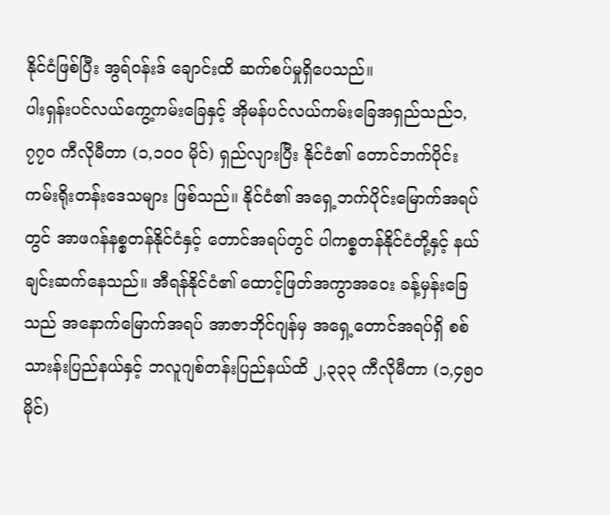နိုင်ငံဖြစ်ပြီး အွရ်ဝန်းဒ် ချောင်းထိ ဆက်စပ်မှုရှိပေသည်။
ပါးရှန်းပင်လယ်ကွေ့ကမ်းခြေနှင့် အိုမန်ပင်လယ်ကမ်းခြေအရှည်သည်၁,၇၇၀ ကီလိုမီတာ (၁,၁၀၀ မိုင်) ရှည်လျားပြီး နိုင်ငံ၏ တောင်ဘက်ပိုင်း ကမ်းရိုးတန်းဒေသများ ဖြစ်သည်။ နိုင်ငံ၏ အရှေ့ဘက်ပိုင်းမြောက်အရပ်တွင် အာဖဂန်နစ္စတန်နိုင်ငံနှင့် တောင်အရပ်တွင် ပါကစ္စတန်နိုင်ငံတို့နှင့် နယ်ချင်းဆက်နေသည်။ အီရန်နိုင်ငံ၏ ထောင့်ဖြတ်အကွာအဝေး ခန့်မှန်းခြေသည် အနောက်မြောက်အရပ် အာဇာဘိုင်ဂျန်မှ အရှေ့တောင်အရပ်ရှိ စစ်သားန်းပြည်နယ်နှင့် ဘလူဂျစ်တန်းပြည်နယ်ထိ ၂,၃၃၃ ကီလိုမီတာ (၁,၄၅၀ မိုင်)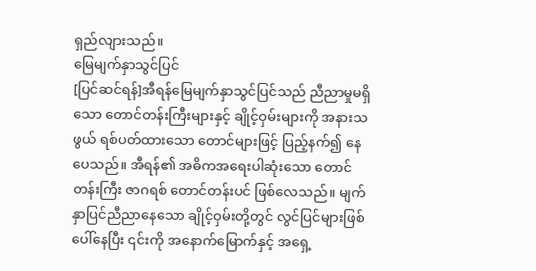ရှည်လျားသည်။
မြေမျက်နှာသွင်ပြင်
[ပြင်ဆင်ရန်]အီရန်မြေမျက်နှာသွင်ပြင်သည် ညီညာမှုမရှိသော တောင်တန်းကြီးများနှင့် ချိုင့်ဝှမ်းများကို အနားသဖွယ် ရစ်ပတ်ထားသော တောင်များဖြင့် ပြည့်နက်၍ နေပေသည်။ အီရန်၏ အဓိကအရေးပါဆုံးသော တောင်တန်းကြီး ဇာဂရစ် တောင်တန်းပင် ဖြစ်လေသည်။ မျက်နှာပြင်ညီညာနေသော ချိုင့်ဝှမ်းတို့တွင် လွင်ပြင်များဖြစ်ပေါ်နေပြီး ၎င်းကို အနောက်မြောက်နှင့် အရှေ့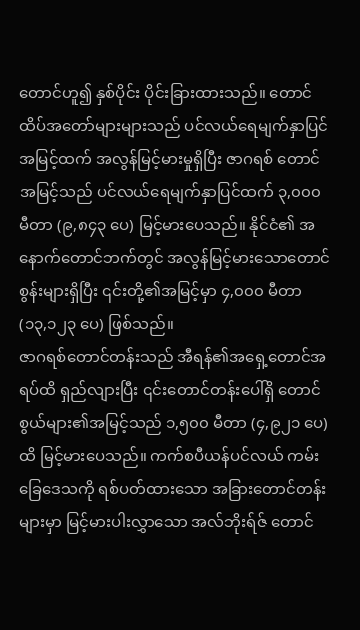တောင်ဟူ၍ နှစ်ပိုင်း ပိုင်းခြားထားသည်။ တောင်ထိပ်အတော်များများသည် ပင်လယ်ရေမျက်နှာပြင်အမြင့်ထက် အလွန်မြင့်မားမှုရှိပြီး ဇာဂရစ် တောင်အမြင့်သည် ပင်လယ်ရေမျက်နှာပြင်ထက် ၃,၀၀၀ မီတာ (၉,၈၄၃ ပေ) မြင့်မားပေသည်။ နိုင်ငံ၏ အနောက်တောင်ဘက်တွင် အလွန်မြင့်မားသောတောင်စွန်းများရှိပြီး ၎င်းတို့၏အမြင့်မှာ ၄,၀၀၀ မီတာ (၁၃,၁၂၃ ပေ) ဖြစ်သည်။
ဇာဂရစ်တောင်တန်းသည် အီရန်၏အရှေ့တောင်အရပ်ထိ ရှည်လျားပြီး ၎င်းတောင်တန်းပေါ်ရှိ တောင်စွယ်များ၏အမြင့်သည် ၁,၅၀၀ မီတာ (၄,၉၂၁ ပေ) ထိ မြင့်မားပေသည်။ ကက်စပီယန်ပင်လယ် ကမ်းခြေဒေသကို ရစ်ပတ်ထားသော အခြားတောင်တန်းများမှာ မြင့်မားပါးလွှာသော အလ်ဘိုးရ်ဇ် တောင်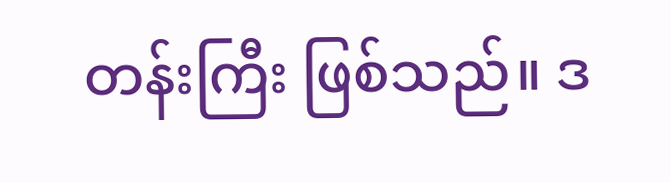တန်းကြီး ဖြစ်သည်။ ဒ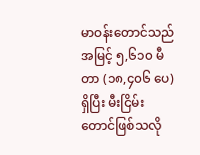မာဝန်းတောင်သည် အမြင့် ၅,၆၁၀ မီတာ (၁၈,၄၀၆ ပေ) ရှိပြီး မီးငြိမ်းတောင်ဖြစ်သလို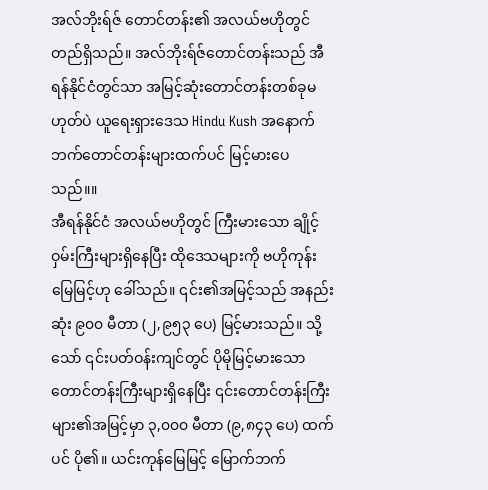အလ်ဘိုးရ်ဇ် တောင်တန်း၏ အလယ်ဗဟိုတွင် တည်ရှိသည်။ အလ်ဘိုးရ်ဇ်တောင်တန်းသည် အီရန်နိုင်ငံတွင်သာ အမြင့်ဆုံးတောင်တန်းတစ်ခုမဟုတ်ပဲ ယူရေးရှားဒေသ Hindu Kush အနောက်ဘက်တောင်တန်းများထက်ပင် မြင့်မားပေသည်။။
အီရန်နိုင်ငံ အလယ်ဗဟိုတွင် ကြီးမားသော ချိုင့်ဝှမ်းကြီးများရှိနေပြီး ထိုဒေသများကို ဗဟိုကုန်းမြေမြင့်ဟု ခေါ်သည်။ ၎င်း၏အမြင့်သည် အနည်းဆုံး ၉၀၀ မီတာ (၂,၉၅၃ ပေ) မြင့်မားသည်။ သို့သော် ၎င်းပတ်ဝန်းကျင်တွင် ပိုမိုမြင့်မားသော တောင်တန်းကြီးများရှိနေပြီး ၎င်းတောင်တန်းကြီးများ၏အမြင့်မှာ ၃,၀၀၀ မီတာ (၉,၈၄၃ ပေ) ထက်ပင် ပို၏။ ယင်းကုန်မြေမြင့် မြောက်ဘက်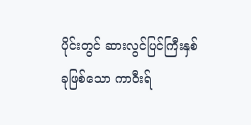ပိုင်းတွင် ဆားလွင်ပြင်ကြီးနှစ်ခုဖြစ်သော ကာဝီးရ်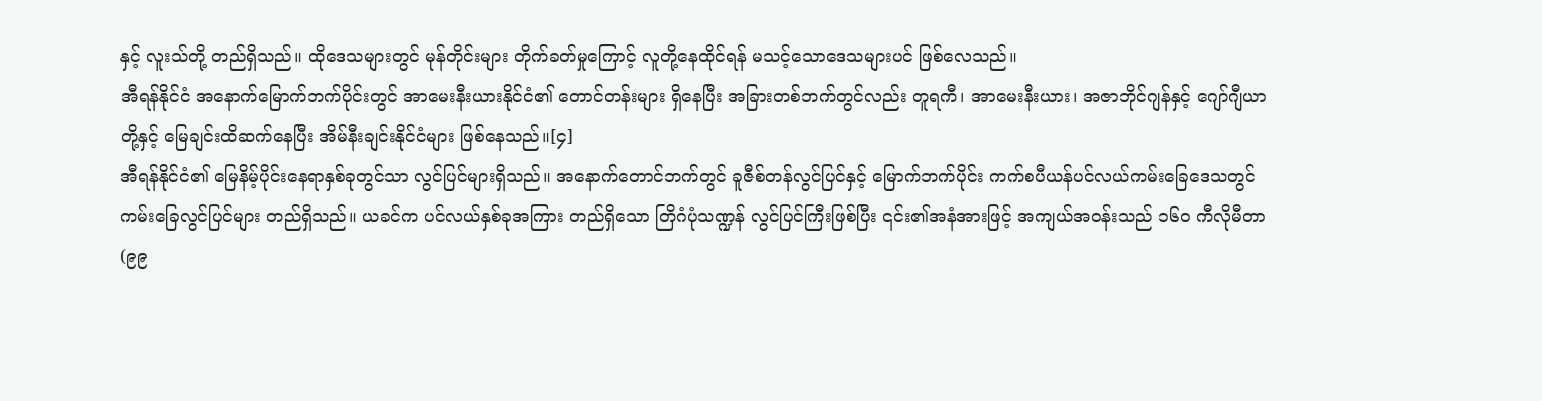နှင့် လူးသ်တို့ တည်ရှိသည်။ ထိုဒေသများတွင် မုန်တိုင်းများ တိုက်ခတ်မှုကြောင့် လူတို့နေထိုင်ရန် မသင့်သောဒေသများပင် ဖြစ်လေသည်။
အီရန်နိုင်ငံ အနောက်မြောက်ဘက်ပိုင်းတွင် အာမေးနီးယားနိုင်ငံ၏ တောင်တန်းများ ရှိနေပြီး အခြားတစ်ဘက်တွင်လည်း တူရကီ၊ အာမေးနီးယား၊ အဇာဘိုင်ဂျန်နှင့် ဂျော်ဂျီယာတို့နှင့် မြေချင်းထိဆက်နေပြီး အိမ်နီးချင်းနိုင်ငံများ ဖြစ်နေသည်။[၄]
အီရန်နိုင်ငံ၏ မြေနိမ့်ပိုင်းနေရာနှစ်ခုတွင်သာ လွင်ပြင်များရှိသည်။ အနောက်တောင်ဘက်တွင် ခူဇီစ်တန်လွင်ပြင်နှင့် မြောက်ဘက်ပိုင်း ကက်စပီယန်ပင်လယ်ကမ်းခြေဒေသတွင် ကမ်းခြေလွင်ပြင်များ တည်ရှိသည်။ ယခင်က ပင်လယ်နှစ်ခုအကြား တည်ရှိသော တြိဂံပုံသဏ္ဍန် လွင်ပြင်ကြီးဖြစ်ပြီး ၎င်း၏အနံအားဖြင့် အကျယ်အဝန်းသည် ၁၆၀ ကီလိုမီတာ (၉၉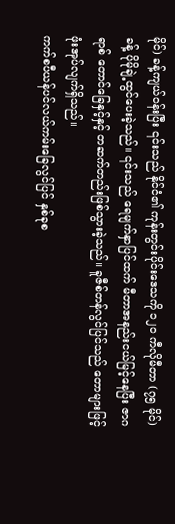မိုင်) ခန့်ကျယ်ဝန်းပြီး ၎င်းသည် နိုင်ငံ၏ ကုန်းတွင်းပိုင်းဒေသကို ၁၂၀ ကီလိုမီတာ (၇၅ မိုင်) ခန့် ပိုမိုချဲ့ထွင်ပေးခဲ့သည်။ ၎င်းသည် ရေမျက်နှာပြင်ထက် မီတာအနည်းငယ်မြင့်နေပြီး ဇာဂရာစ် တောင်ခြေနှင့်နှင့် တဆက်တည်းဖြစ်သွားခဲ့သည်။ ခူဇီစ်တန်လွင်ပြင်သည် တောများဖြင့် ဖုံးအုပ်လျက်ရှိသည်။
ကက်စပီယန်ပင်လယ်ကမ်းခြေလွင်ပြင် နှစ်ခုစ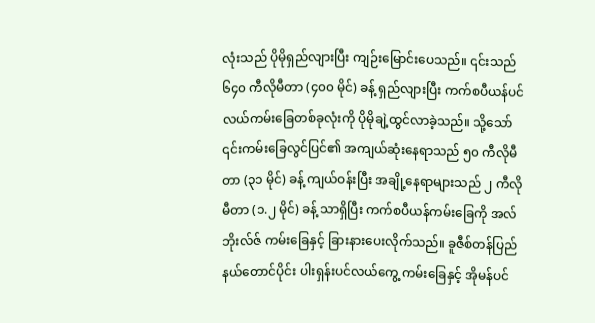လုံးသည် ပိုမိုရှည်လျားပြီး ကျဉ်းမြောင်းပေသည်။ ၎င်းသည် ၆၄၀ ကီလိုမီတာ (၄၀၀ မိုင်) ခန့် ရှည်လျားပြီး ကက်စပီယန်ပင်လယ်ကမ်းခြေတစ်ခုလုံးကို ပိုမိုချဲ့ထွင်လာခဲ့သည်။ သို့သော် ၎င်းကမ်းခြေလွင်ပြင်၏ အကျယ်ဆုံးနေရာသည် ၅၀ ကီလိုမီတာ (၃၁ မိုင်) ခန့် ကျယ်ဝန်းပြီး အချို့နေရာများသည် ၂ ကီလိုမီတာ (၁.၂ မိုင်) ခန့် သာရှိပြီး ကက်စပီယန်ကမ်းခြေကို အလ်ဘိုးလ်ဇ် ကမ်းခြေနှင့် ခြားနားပေးလိုက်သည်။ ခူဇီစ်တန်ပြည်နယ်တောင်ပိုင်း ပါးရှန်းပင်လယ်ကွေ့ ကမ်းခြေနှင့် အိုမန်ပင်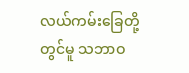လယ်ကမ်းခြေတို့တွင်မူ သဘာဝ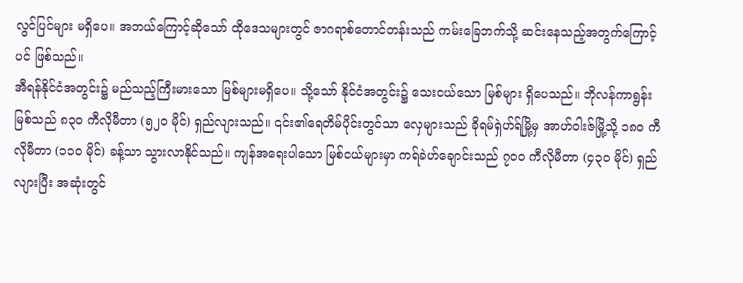လွင်ပြင်များ မရှိပေ။ အဘယ်ကြောင့်ဆိုသော် ထိုဒေသများတွင် ဇာဂရာစ်တောင်တန်းသည် ကမ်းခြေဘက်သို့ ဆင်းနေသည့်အတွက်ကြောင့်ပင် ဖြစ်သည်။
အီရန်နိုင်ငံအတွင်း၌ မည်သည့်ကြီးမားသော မြစ်များမရှိပေ။ သို့သော် နိုင်ငံအတွင်း၌ သေးငယ်သော မြစ်များ ရှိပေသည်။ ဘိုလန်ကာရွန်းမြစ်သည် ၈၃၀ ကီလိုမီတာ (၅၂၀ မိုင်) ရှည်လျားသည်။ ၎င်း၏ရေတိမ်ပိုင်းတွင်သာ လှေများသည် ခိုရမ်ရှဲဟ်ရ်မြို့မှ အာဟ်ဝါးဇ်မြို့သို့ ၁၈၀ ကီလိုမီတာ (၁၁၀ မိုင်) ခန့်သာ သွားလာနိုင်သည်။ ကျန်အရေးပါသော မြစ်ငယ်များမှာ ကရ်ခဲဟ်ချောင်းသည် ၇၀၀ ကီလိုမီတာ (၄၃၀ မိုင်) ရှည်လျားပြီး အဆုံးတွင်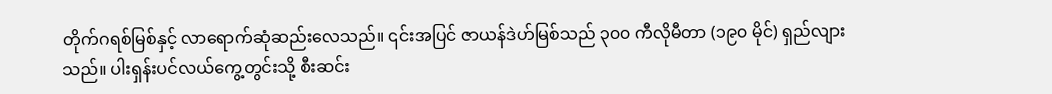တိုက်ဂရစ်မြစ်နှင့် လာရောက်ဆုံဆည်းလေသည်။ ၎င်းအပြင် ဇာယန်ဒဲဟ်မြစ်သည် ၃၀၀ ကီလိုမီတာ (၁၉၀ မိုင်) ရှည်လျားသည်။ ပါးရှန်းပင်လယ်ကွေ့တွင်းသို့ စီးဆင်း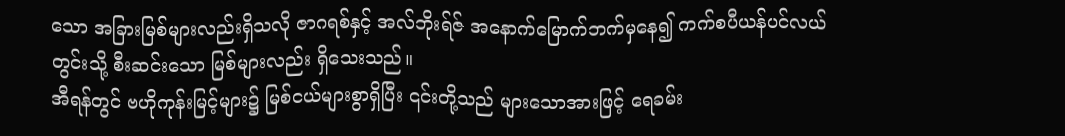သော အခြားမြစ်များလည်းရှိသလို ဇာဂရစ်နှင့် အလ်ဘိုးရ်ဇ် အနောက်မြောက်ဘက်မှနေ၍ ကက်စပီယန်ပင်လယ်တွင်းသို့ စီးဆင်းသော မြစ်များလည်း ရှိသေးသည်။
အီရန်တွင် ဗဟိုကုန်းမြင့်များ၌ မြစ်ငယ်များစွာရှိပြီး ၎င်းတို့သည် များသောအားဖြင့် ရေခမ်း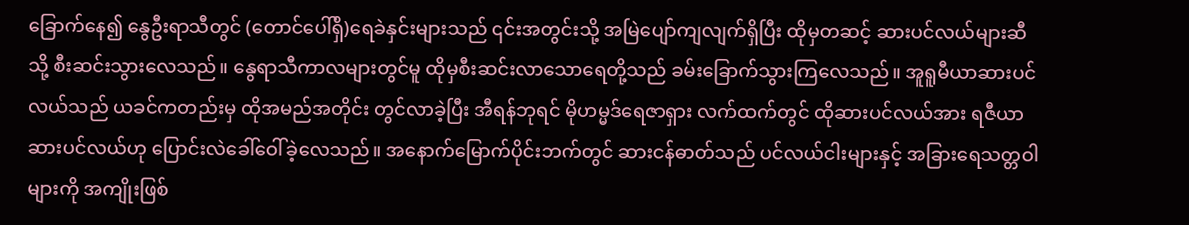ခြောက်နေ၍ နွေဦးရာသီတွင် (တောင်ပေါ်ရှိ)ရေခဲနှင်းများသည် ၎င်းအတွင်းသို့ အမြဲပျော်ကျလျက်ရှိပြီး ထိုမှတဆင့် ဆားပင်လယ်များဆီသို့ စီးဆင်းသွားလေသည်။ နွေရာသီကာလများတွင်မူ ထိုမှစီးဆင်းလာသောရေတို့သည် ခမ်းခြောက်သွားကြလေသည်။ အူရူမီယာဆားပင်လယ်သည် ယခင်ကတည်းမှ ထိုအမည်အတိုင်း တွင်လာခဲ့ပြီး အီရန်ဘုရင် မိုဟမ္မဒ်ရေဇာရှား လက်ထက်တွင် ထိုဆားပင်လယ်အား ရဇီယာ ဆားပင်လယ်ဟု ပြောင်းလဲခေါ်ဝေါ်ခဲ့လေသည်။ အနောက်မြောက်ပိုင်းဘက်တွင် ဆားငန်ဓာတ်သည် ပင်လယ်ငါးများနှင့် အခြားရေသတ္တဝါများကို အကျိုးဖြစ်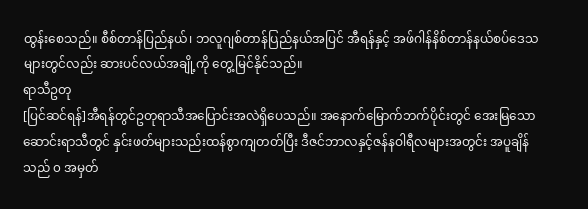ထွန်းစေသည်။ စီစ်တာန်ပြည်နယ်၊ ဘလူဂျစ်တာန်ပြည်နယ်အပြင် အီရန်နှင့် အဖ်ဂါန်နိစ်တာန်နယ်စပ်ဒေသများတွင်လည်း ဆားပင်လယ်အချို့ကို တွေ့မြင်နိုင်သည်။
ရာသီဥတု
[ပြင်ဆင်ရန်]အီရန်တွင်ဥတုရာသီအပြောင်းအလဲရှိပေသည်။ အနောက်မြောက်ဘက်ပိုင်းတွင် အေးမြသောဆောင်းရာသီတွင် နှင်းဖတ်များသည်းထန်စွာကျတတ်ပြီး ဒီဇင်ဘာလနှင့်ဇန်နဝါရီလများအတွင်း အပူချိန်သည် ၀ အမှတ်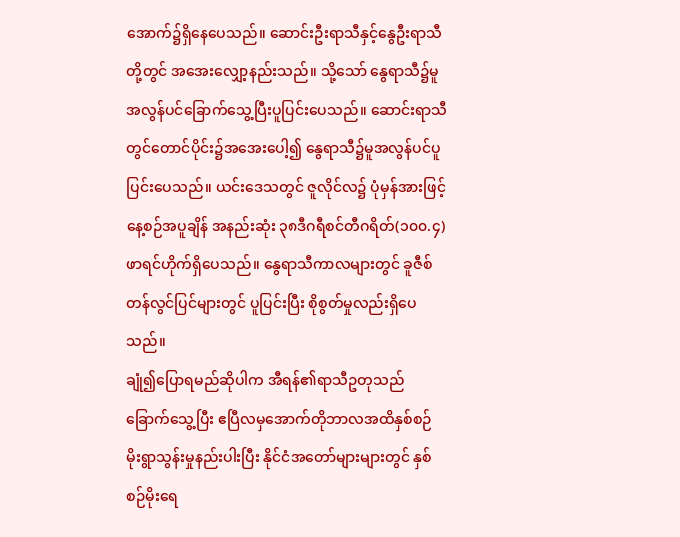အောက်၌ရှိနေပေသည်။ ဆောင်းဦးရာသီနှင့်နွေဦးရာသီ တို့တွင် အအေးလျှော့နည်းသည်။ သို့သော် နွေရာသီ၌မူ အလွန်ပင်ခြောက်သွေ့ပြီးပူပြင်းပေသည်။ ဆောင်းရာသီတွင်တောင်ပိုင်း၌အအေးပေါ့၍ နွေရာသီ၌မူအလွန်ပင်ပူပြင်းပေသည်။ ယင်းဒေသတွင် ဇူလိုင်လ၌ ပုံမှန်အားဖြင့် နေ့စဉ်အပူချိန် အနည်းဆုံး ၃၈ဒီဂရီစင်တီဂရိတ်(၁၀၀.၄)ဖာရင်ဟိုက်ရှိပေသည်။ နွေရာသီကာလများတွင် ခူဇီစ်တန်လွင်ပြင်များတွင် ပူပြင်းပြီး စိုစွတ်မှုလည်းရှိပေသည်။
ချုံ၍ပြောရမည်ဆိုပါက အီရန်၏ရာသီဥတုသည် ခြောက်သွေ့ပြီး ဧပြီလမှအောက်တိုဘာလအထိနှစ်စဉ် မိုးရွာသွန်းမှုနည်းပါးပြီး နိုင်ငံအတော်များများတွင် နှစ်စဉ်မိုးရေ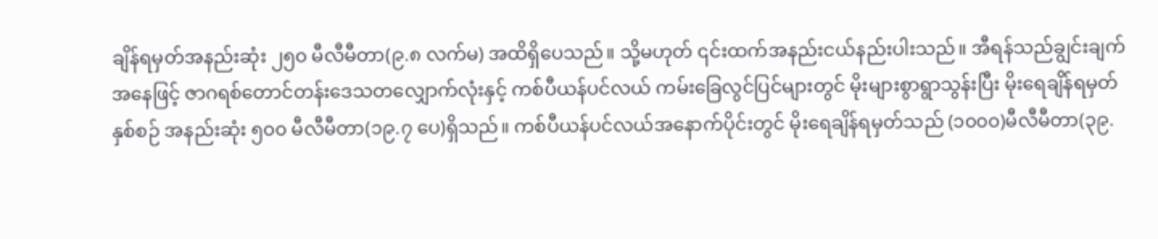ချိန်ရမှတ်အနည်းဆုံး ၂၅၀ မီလီမီတာ(၉.၈ လက်မ) အထိရှိပေသည်။ သို့မဟုတ် ၎င်းထက်အနည်းငယ်နည်းပါးသည်။ အီရန်သည်ချွင်းချက်အနေဖြင့် ဇာဂရစ်တောင်တန်းဒေသတလျှောက်လုံးနှင့် ကစ်ပီယန်ပင်လယ် ကမ်းခြေလွင်ပြင်များတွင် မိုးများစွာရွာသွန်းပြီး မိုးရေချိန်ရမှတ် နှစ်စဉ် အနည်းဆုံး ၅၀၀ မီလီမီတာ(၁၉.၇ ပေ)ရှိသည်။ ကစ်ပီယန်ပင်လယ်အနောက်ပိုင်းတွင် မိုးရေချိန်ရမှတ်သည် (၁၀၀၀)မီလီမီတာ(၃၉.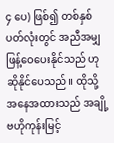၄ ပေ) ဖြစ်၍ တစ်နှစ်ပတ်လုံးတွင် အညီအမျှ ဖြန့်ဝေပေးနိုင်သည် ဟုဆိုနိုင်ပေသည်။ ထိုသို့အနေအထားသည် အချို့ဗဟိုကုန်းမြင့်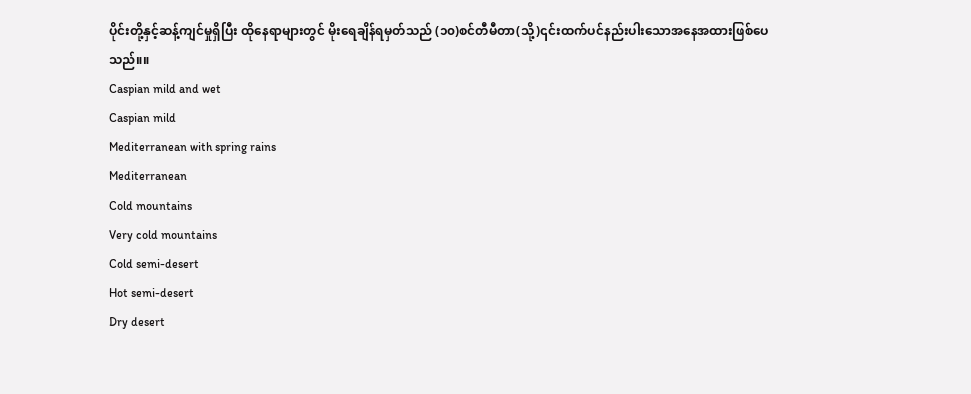ပိုင်းတို့နှင့်ဆန့်ကျင်မှုရှိပြီး ထိုနေရာများတွင် မိုးရေချိန်ရမှတ်သည် (၁၀)စင်တီမီတာ(သို့)၎င်းထက်ပင်နည်းပါးသောအနေအထားဖြစ်ပေသည်။။
Caspian mild and wet
Caspian mild
Mediterranean with spring rains
Mediterranean
Cold mountains
Very cold mountains
Cold semi-desert
Hot semi-desert
Dry desert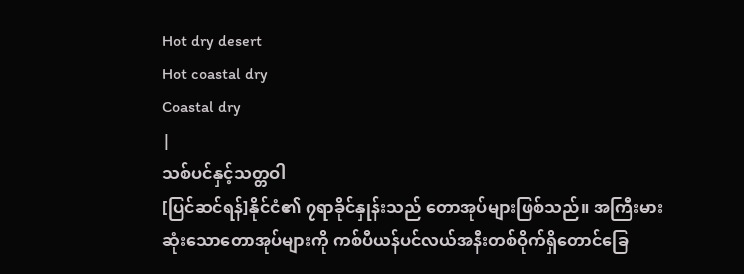Hot dry desert
Hot coastal dry
Coastal dry
|
သစ်ပင်နှင့်သတ္တဝါ
[ပြင်ဆင်ရန်]နိုင်ငံ၏ ၇ရာခိုင်နှုန်းသည် တောအုပ်များဖြစ်သည်။ အကြီးမားဆုံးသောတောအုပ်များကို ကစ်ပီယန်ပင်လယ်အနီးတစ်ဝိုက်ရှိတောင်ခြေ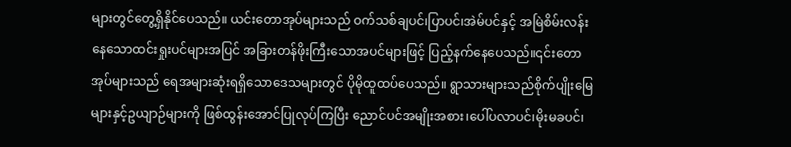များတွင်တွေ့ရှိနိုင်ပေသည်။ ယင်းတောအုပ်များသည် ဝက်သစ်ချပင်၊ပြာပင်၊အဲမ်ပင်နှင့် အမြဲစိမ်းလန်းနေသောထင်းရှုးပင်များအပြင် အခြားတန်ဖိုးကြီးသောအပင်များဖြင့် ပြည့်နက်နေပေသည်။၎င်းတောအုပ်များသည် ရေအများဆုံးရရှိသောဒေသများတွင် ပိုမိုထူထပ်ပေသည်။ ရွာသားများသည်စိုက်ပျိုးမြေများနှင့်ဥယျာဉ်များကို ဖြစ်ထွန်းအောင်ပြုလုပ်ကြပြီး ညောင်ပင်အမျိုးအစား၊ပေါ်ပလာပင်၊မိုးမခပင်၊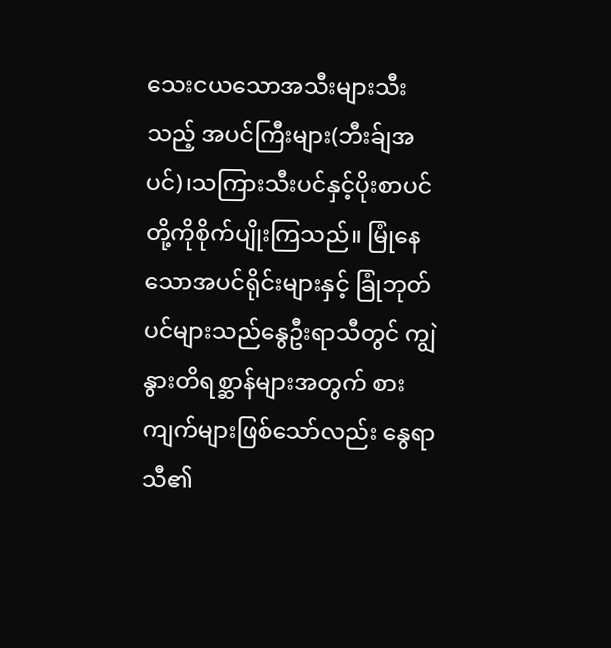သေးငယသောအသီးများသီးသည့် အပင်ကြီးများ(ဘီးခ်ျအပင်)၊သကြားသီးပင်နှင့်ပိုးစာပင် တို့ကိုစိုက်ပျိုးကြသည်။ မြုံနေသောအပင်ရိုင်းများနှင့် ခြုံဘုတ်ပင်များသည်နွေဦးရာသီတွင် ကျွဲနွားတိရစ္ဆာန်များအတွက် စားကျက်များဖြစ်သော်လည်း နွေရာသီ၏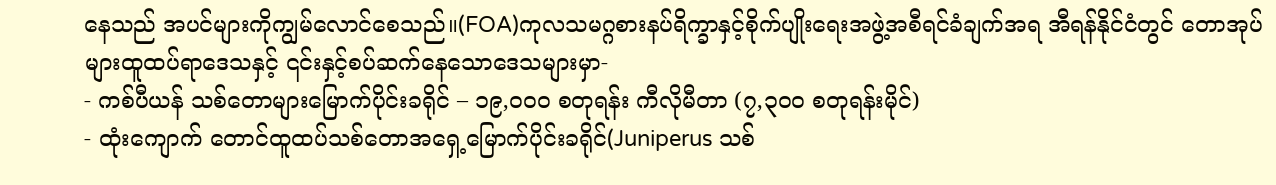နေသည် အပင်များကိုကျွမ်လောင်စေသည်။(FOA)ကုလသမဂ္ဂစားနပ်ရိက္ခာနှင့်စိုက်ပျိုးရေးအဖွဲ့အစီရင်ခံချက်အရ အီရန်နိုင်ငံတွင် တောအုပ်များထူထပ်ရာဒေသနှင့် ၎င်းနှင့်စပ်ဆက်နေသောဒေသများမှာ-
- ကစ်ပီယန် သစ်တောများမြောက်ပိုင်းခရိုင် – ၁၉,၀၀၀ စတုရန်း ကီလိုမီတာ (၇,၃၀၀ စတုရန်းမိုင်)
- ထုံးကျောက် တောင်ထူထပ်သစ်တောအရှေ့မြောက်ပိုင်းခရိုင်(Juniperus သစ်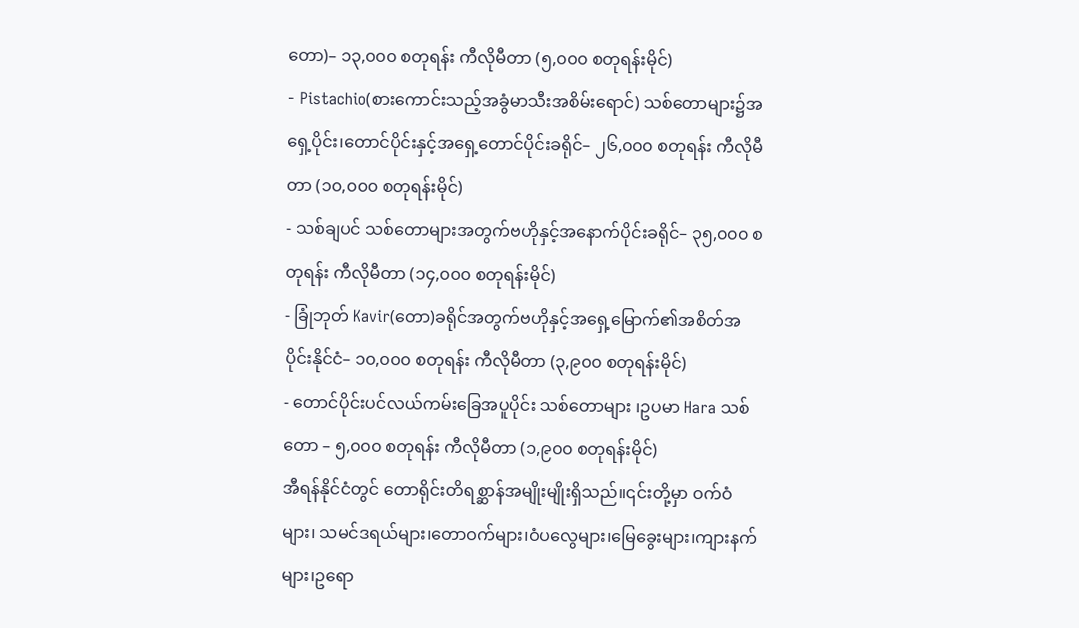တော)– ၁၃,၀၀၀ စတုရန်း ကီလိုမီတာ (၅,၀၀၀ စတုရန်းမိုင်)
- Pistachio(စားကောင်းသည့်အခွံမာသီးအစိမ်းရောင်) သစ်တောများ၌အရှေ့ပိုင်း၊တောင်ပိုင်းနှင့်အရှေ့တောင်ပိုင်းခရိုင်– ၂၆,၀၀၀ စတုရန်း ကီလိုမီတာ (၁၀,၀၀၀ စတုရန်းမိုင်)
- သစ်ချပင် သစ်တောများအတွက်ဗဟိုနှင့်အနောက်ပိုင်းခရိုင်– ၃၅,၀၀၀ စတုရန်း ကီလိုမီတာ (၁၄,၀၀၀ စတုရန်းမိုင်)
- ခြုံဘုတ် Kavir(တော)ခရိုင်အတွက်ဗဟိုနှင့်အရှေ့မြောက်၏အစိတ်အပိုင်းနိုင်ငံ– ၁၀,၀၀၀ စတုရန်း ကီလိုမီတာ (၃,၉၀၀ စတုရန်းမိုင်)
- တောင်ပိုင်းပင်လယ်ကမ်းခြေအပူပိုင်း သစ်တောများ ၊ဥပမာ Hara သစ်တော – ၅,၀၀၀ စတုရန်း ကီလိုမီတာ (၁,၉၀၀ စတုရန်းမိုင်)
အီရန်နိုင်ငံတွင် တောရိုင်းတိရစ္ဆာန်အမျိုးမျိုးရှိသည်။၎င်းတို့မှာ ဝက်ဝံများ၊ သမင်ဒရယ်များ၊တောဝက်များ၊ဝံပလွေများ၊မြေခွေးများ၊ကျားနက်များ၊ဥရော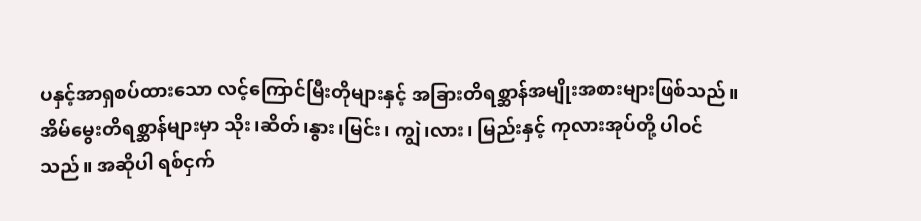ပနှင့်အာရှစပ်ထားသော လင့်ကြောင်မြီးတိုများနှင့် အခြားတိရစ္ဆာန်အမျိုးအစားများဖြစ်သည်။ အိမ်မွေးတိရစ္ဆာန်များမှာ သိုး၊ဆိတ်၊နွား၊မြင်း၊ ကျွဲ၊လား၊ မြည်းနှင့် ကုလားအုပ်တို့ ပါဝင်သည်။ အဆိုပါ ရစ်ငှက်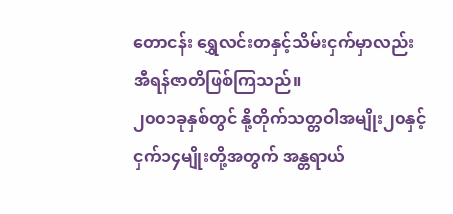တောငန်း ရွှေလင်းတနှင့်သိမ်းငှက်မှာလည်းအီရန်ဇာတိဖြစ်ကြသည်။
၂၀၀၁ခုနှစ်တွင် နို့တိုက်သတ္တဝါအမျိုး၂၀နှင့် ငှက်၁၄မျိုးတို့အတွက် အန္တရာယ်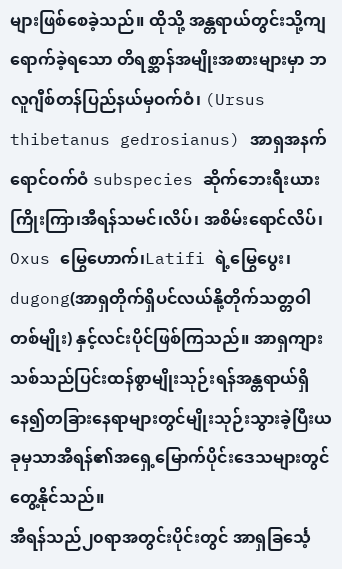များဖြစ်စေခဲ့သည်။ ထိုသို့ အန္တရာယ်တွင်းသို့ကျရောက်ခဲ့ရသော တိရစ္ဆာန်အမျိုးအစားများမှာ ဘလူဂျီစ်တန်ပြည်နယ်မှဝက်ဝံ၊ (Ursus thibetanus gedrosianus) အာရှအနက်ရောင်ဝက်ဝံ subspecies ဆိုက်ဘေးရီးယားကြိုးကြာ၊အီရန်သမင်၊လိပ်၊ အစိမ်းရောင်လိပ်၊ Oxus မြွေဟောက်၊Latifi ရဲ့မြွေပွေး၊ dugong(အာရှတိုက်ရှိပင်လယ်နို့တိုက်သတ္တဝါတစ်မျိုး) နှင့်လင်းပိုင်ဖြစ်ကြသည်။ အာရှကျားသစ်သည်ပြင်းထန်စွာမျိုးသုဉ်းရန်အန္တရာယ်ရှိနေ၍တခြားနေရာများတွင်မျိုးသုဉ်းသွားခဲ့ပြီးယခုမှသာအီရန်၏အရှေ့မြောက်ပိုင်းဒေသများတွင်တွေ့နိုင်သည်။
အီရန်သည်၂၀ရာအတွင်းပိုင်းတွင် အာရှခြင်္သေ့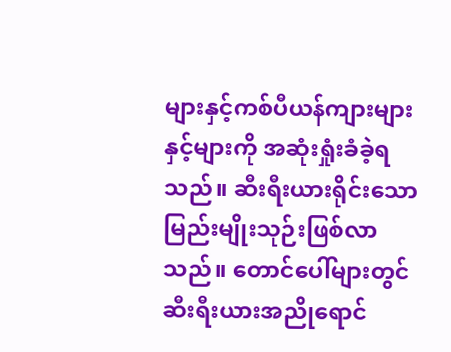များနှင့်ကစ်ပီယန်ကျားများနှင့်များကို အဆုံးရှုံးခံခဲ့ရသည်။ ဆီးရီးယားရိုင်းသောမြည်းမျိုးသုဉ်းဖြစ်လာသည်။ တောင်ပေါ်များတွင် ဆီးရီးယားအညိုရောင်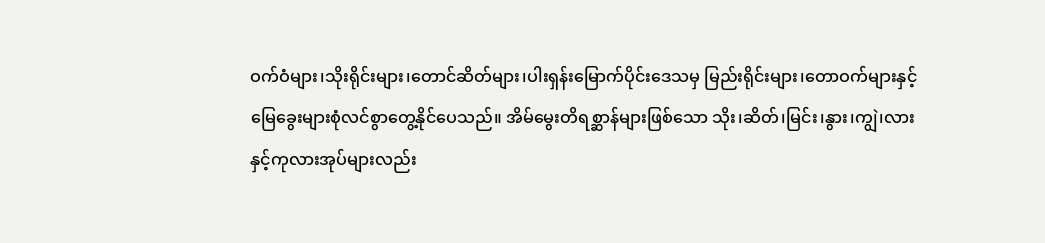ဝက်ဝံများ၊သိုးရိုင်းများ၊တောင်ဆိတ်များ၊ပါးရှန်းမြောက်ပိုင်းဒေသမှ မြည်းရိုင်းများ၊တောဝက်များနှင့် မြေခွေးများစုံလင်စွာတွေ့နိုင်ပေသည်။ အိမ်မွေးတိရစ္ဆာန်များဖြစ်သော သိုး၊ဆိတ်၊မြင်း၊နွား၊ကျွဲ၊လားနှင့်ကုလားအုပ်များလည်း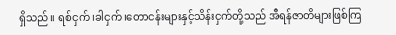ရှိသည်။ ရစ်ငှက်၊ခါငှက်၊တောငန်းများနှင့်သိန်းငှက်တို့သည် အီရန်ဇာတိများဖြစ်ကြ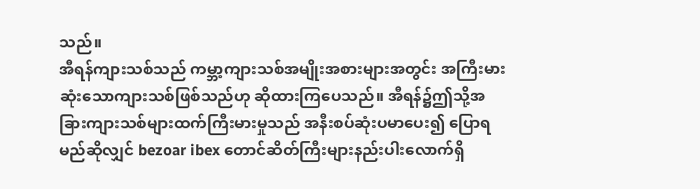သည်။
အီရန်ကျားသစ်သည် ကမ္ဘာ့ကျားသစ်အမျိုးအစားများအတွင်း အကြီးမားဆုံးသောကျားသစ်ဖြစ်သည်ဟု ဆိုထားကြပေသည်။ အီရန်၌ဤသို့အခြားကျားသစ်များထက်ကြီးမားမှုသည် အနီးစပ်ဆုံးပမာပေး၍ ပြောရမည်ဆိုလျှင် bezoar ibex တောင်ဆိတ်ကြီးများနည်းပါးလောက်ရှိ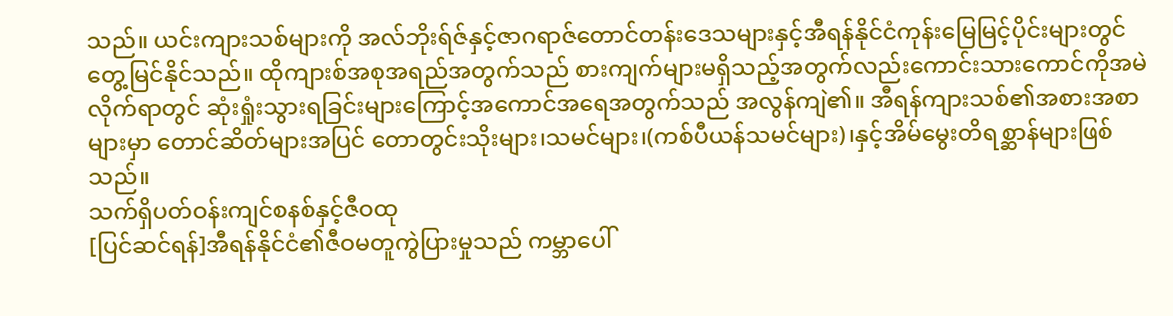သည်။ ယင်းကျားသစ်များကို အလ်ဘိုးရ်ဇ်နှင့်ဇာဂရာဇ်တောင်တန်းဒေသများနှင့်အီရန်နိုင်ငံကုန်းမြေမြင့်ပိုင်းများတွင်တွေ့မြင်နိုင်သည်။ ထိုကျားစ်အစုအရည်အတွက်သည် စားကျက်များမရှိသည့်အတွက်လည်းကောင်းသားကောင်ကိုအမဲလိုက်ရာတွင် ဆုံးရှုံးသွားရခြင်းများကြောင့်အကောင်အရေအတွက်သည် အလွန်ကျဲ၏။ အီရန်ကျားသစ်၏အစားအစာများမှာ တောင်ဆိတ်များအပြင် တောတွင်းသိုးများ၊သမင်များ၊(ကစ်ပီယန်သမင်များ)၊နှင့်အိမ်မွေးတိရစ္ဆာန်များဖြစ်သည်။
သက်ရှိပတ်ဝန်းကျင်စနစ်နှင့်ဇီဝထု
[ပြင်ဆင်ရန်]အီရန်နိုင်ငံ၏ဇီဝမတူကွဲပြားမှုသည် ကမ္ဘာပေါ်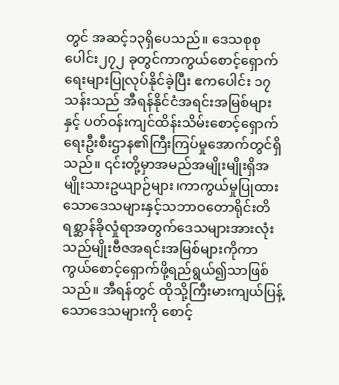တွင် အဆင့်၁၃ရှိပေသည်။ ဒေသစုစုပေါင်း၂၇၂ ခုတွင်ကာကွယ်စောင့်ရှောက်ရေးများပြုလုပ်နိုင်ခဲ့ပြီး ဧကပေါင်း ၁၇ သန်းသည် အီရန်နိုင်ငံအရင်းအမြစ်များနှင့် ပတ်ဝန်းကျင်ထိန်းသိမ်းစောင့်ရှောက်ရေးဦးစီးဌာန၏ကြီးကြပ်မှုအောက်တွင်ရှိသည်။ ၎င်းတို့မှာအမည်အမျိုးမျိုးရှိအမျိုးသားဥယျာဉ်များ၊ကာကွယ်မှုပြုထားသောဒေသများနှင့်သဘာဝတောရိုင်းတိရစ္ဆာန်ခိုလှုံရာအတွက်ဒေသများအားလုံးသည်မျိုးဗီဇအရင်းအမြစ်များကိုကာကွယ်စောင့်ရှောက်ဖို့ရည်ရွယ်၍သာဖြစ်သည်။ အီရန်တွင် ထိုသို့ကြီးမားကျယ်ပြန့်သောဒေသများကို စောင့်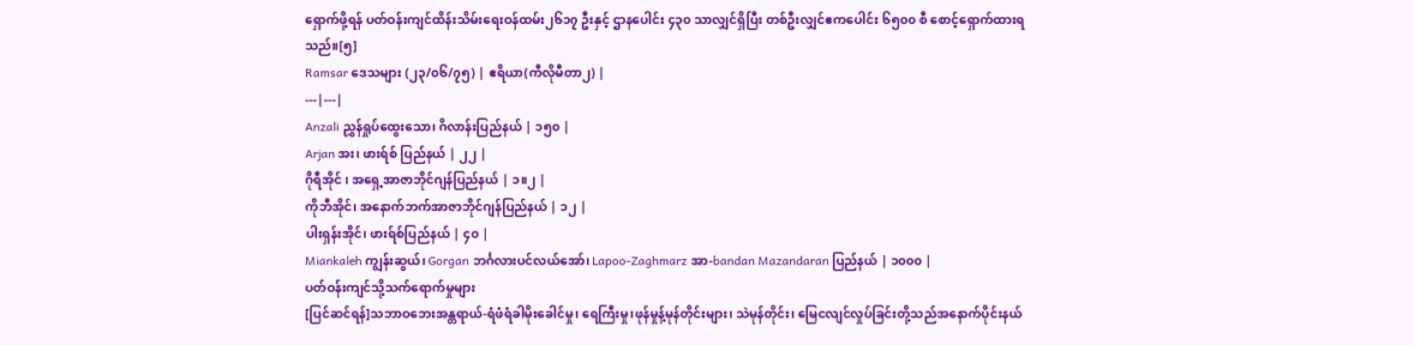ရှောက်ဖို့ရန် ပတ်ဝန်းကျင်ထိန်းသိမ်းရေးဝန်ထမ်း၂၆၁၇ ဦးနှင့် ဌာနပေါင်း ၄၃၀ သာလျှင်ရှိပြီး တစ်ဦးလျှင်ဧကပေါင်း ၆၅၀၀ စီ စောင့်ရှောက်ထားရသည်။[၅]
Ramsar ဒေသများ (၂၃/၀၆/၇၅) | ဧရိယာ(ကီလိုမီတာ၂) |
---|---|
Anzali ညွှန်ရှုပ်ထွေးသော၊ ဂိလာန်းပြည်နယ် | ၁၅၀ |
Arjan အး၊ ဖားရ်စ် ပြည်နယ် | ၂၂ |
ဂိုရီအိုင် ၊ အရှေ့အာဇာဘိုင်ဂျန်ပြည်နယ် | ၁။၂ |
ကိုဘီအိုင်၊ အနောက်ဘက်အာဇာဘိုင်ဂျန်ပြည်နယ် | ၁၂ |
ပါးရှန်းအိုင်၊ ဖားရ်စ်ပြည်နယ် | ၄၀ |
Miankaleh ကျွန်းဆွယ်၊ Gorgan ဘင်္ဂလားပင်လယ်အော်၊ Lapoo-Zaghmarz အာ-bandan Mazandaran ပြည်နယ် | ၁၀၀၀ |
ပတ်ဝန်းကျင်သို့သက်ရောက်မှုများ
[ပြင်ဆင်ရန်]သဘာဝဘေးအန္တရာယ်-ရံဖံရံခါမိုးခေါင်မှု၊ ရေကြီးမှု၊ဖုန်မှုန့်မုန်တိုင်းများ၊ သဲမုန်တိုင်း၊ မြေငလျင်လှုပ်ခြင်းတို့သည်အနောက်ပိုင်းနယ်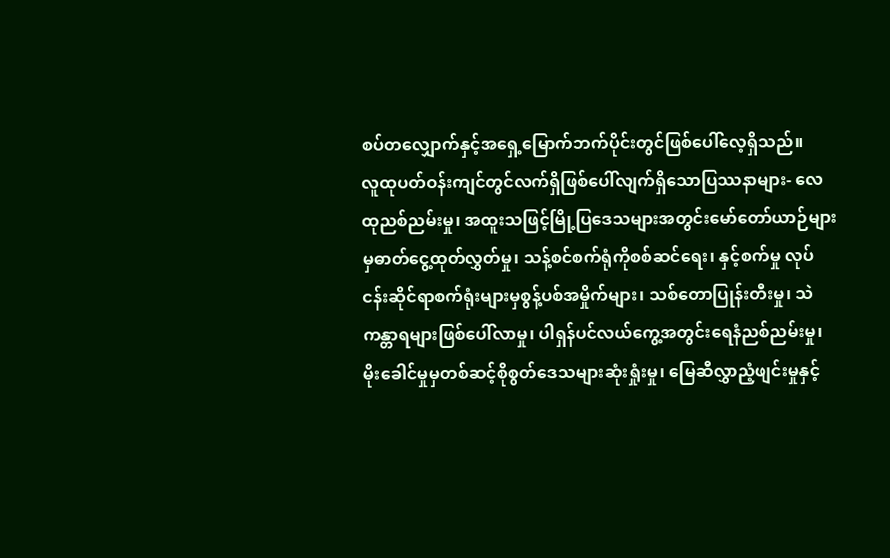စပ်တလျှောက်နှင့်အရှေ့မြောက်ဘက်ပိုင်းတွင်ဖြစ်ပေါ်လေ့ရှိသည်။
လူထုပတ်ဝန်းကျင်တွင်လက်ရှိဖြစ်ပေါ်လျက်ရှိသောပြဿနာများ- လေထုညစ်ညမ်းမှု၊ အထူးသဖြင့်မြို့ပြဒေသများအတွင်းမော်တော်ယာဉ်များမှဓာတ်ငွေ့ထုတ်လွှတ်မှု၊ သန့်စင်စက်ရုံကိုစစ်ဆင်ရေး၊ နှင့်စက်မှု လုပ်ငန်းဆိုင်ရာစက်ရုံးများမှစွန့်ပစ်အမှိုက်များ၊ သစ်တောပြုန်းတီးမှု၊ သဲကန္တာရများဖြစ်ပေါ်လာမှု၊ ပါရှန်ပင်လယ်ကွေ့အတွင်းရေနံညစ်ညမ်းမှု၊ မိုးခေါင်မှုမှတစ်ဆင့်စိုစွတ်ဒေသများဆုံးရှုံးမှု၊ မြေဆီလွှာညံ့ဖျင်းမှုနှင့်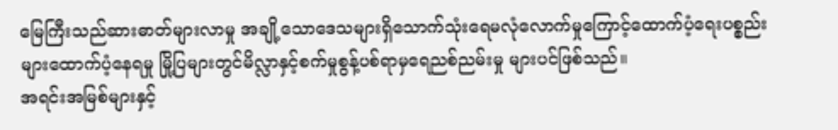မြေကြီးသည်ဆားဓာတ်များလာမှု အချို့သောဒေသများရှိသောက်သုံးရေမလုံလောက်မှုကြောင့်ထောက်ပံ့ရေးပစ္စည်းများထောက်ပံ့နေရမှု မြို့ပြများတွင်မိလ္လာနှင့်စက်မှုစွန့်ပစ်ရာမှရေညစ်ညမ်းမှု များပင်ဖြစ်သည်။
အရင်းအမြစ်များနှင့်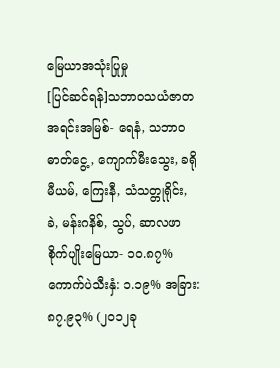မြေယာအသုံးပြုမှု
[ပြင်ဆင်ရန်]သဘာဝသယံဇာတအရင်းအမြစ်- ရေနံ, သဘာဝဓာတ်ငွေ့, ကျောက်မီးသွေး, ခရိုမီယမ်, ကြေးနီ, သံသတ္တုရိုင်း, ခဲ, မန်းဂနိစ်, သွပ်, ဆာလဖာ စိုက်ပျိုးမြေယာ- ၁၀.၈၇% ကောက်ပဲသီးနှံ: ၁.၁၉% အခြား: ၈၇.၉၃% (၂၀၁၂ခု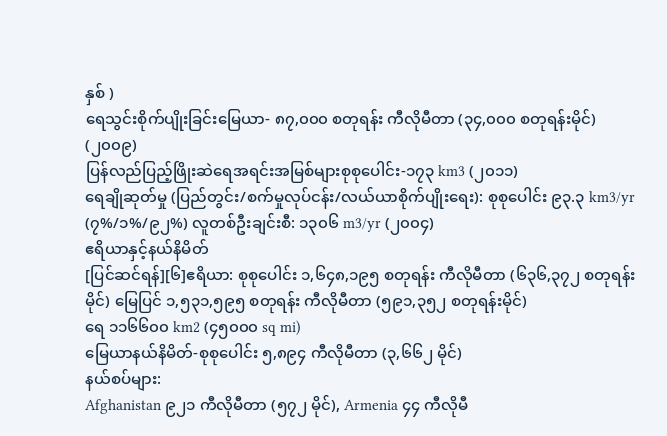နှစ် )
ရေသွင်းစိုက်ပျိုးခြင်းမြေယာ- ၈၇,၀၀၀ စတုရန်း ကီလိုမီတာ (၃၄,၀၀၀ စတုရန်းမိုင်) (၂၀၀၉)
ပြန်လည်ပြည့်ဖြိုးဆဲရေအရင်းအမြစ်များစုစုပေါင်း-၁၇၃ km3 (၂၀၁၁)
ရေချိုဆုတ်မှု (ပြည်တွင်း/စက်မှုလုပ်ငန်း/လယ်ယာစိုက်ပျိုးရေး): စုစုပေါင်း ၉၃.၃ km3/yr (၇%/၁%/၉၂%) လူတစ်ဦးချင်းစီ: ၁၃၀၆ m3/yr (၂၀၀၄)
ဧရိယာနှင့်နယ်နိမိတ်
[ပြင်ဆင်ရန်][၆]ဧရိယာ: စုစုပေါင်း ၁,၆၄၈,၁၉၅ စတုရန်း ကီလိုမီတာ (၆၃၆,၃၇၂ စတုရန်းမိုင်) မြေပြင် ၁,၅၃၁,၅၉၅ စတုရန်း ကီလိုမီတာ (၅၉၁,၃၅၂ စတုရန်းမိုင်)
ရေ ၁၁၆၆၀၀ km2 (၄၅၀၀၀ sq mi)
မြေယာနယ်နိမိတ်-စုစုပေါင်း ၅,၈၉၄ ကီလိုမီတာ (၃,၆၆၂ မိုင်)
နယ်စပ်များ:
Afghanistan ၉၂၁ ကီလိုမီတာ (၅၇၂ မိုင်), Armenia ၄၄ ကီလိုမီ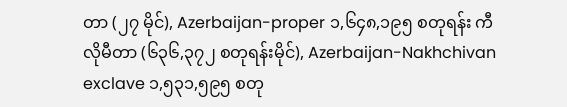တာ (၂၇ မိုင်), Azerbaijan-proper ၁,၆၄၈,၁၉၅ စတုရန်း ကီလိုမီတာ (၆၃၆,၃၇၂ စတုရန်းမိုင်), Azerbaijan-Nakhchivan exclave ၁,၅၃၁,၅၉၅ စတု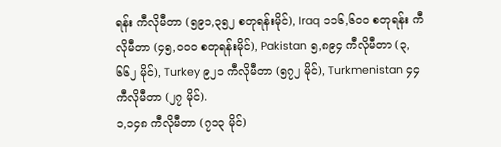ရန်း ကီလိုမီတာ (၅၉၁,၃၅၂ စတုရန်းမိုင်), Iraq ၁၁၆,၆၀၀ စတုရန်း ကီလိုမီတာ (၄၅,၀၀၀ စတုရန်းမိုင်), Pakistan ၅,၈၉၄ ကီလိုမီတာ (၃,၆၆၂ မိုင်), Turkey ၉၂၁ ကီလိုမီတာ (၅၇၂ မိုင်), Turkmenistan ၄၄ ကီလိုမီတာ (၂၇ မိုင်).
၁,၁၄၈ ကီလိုမီတာ (၇၁၃ မိုင်)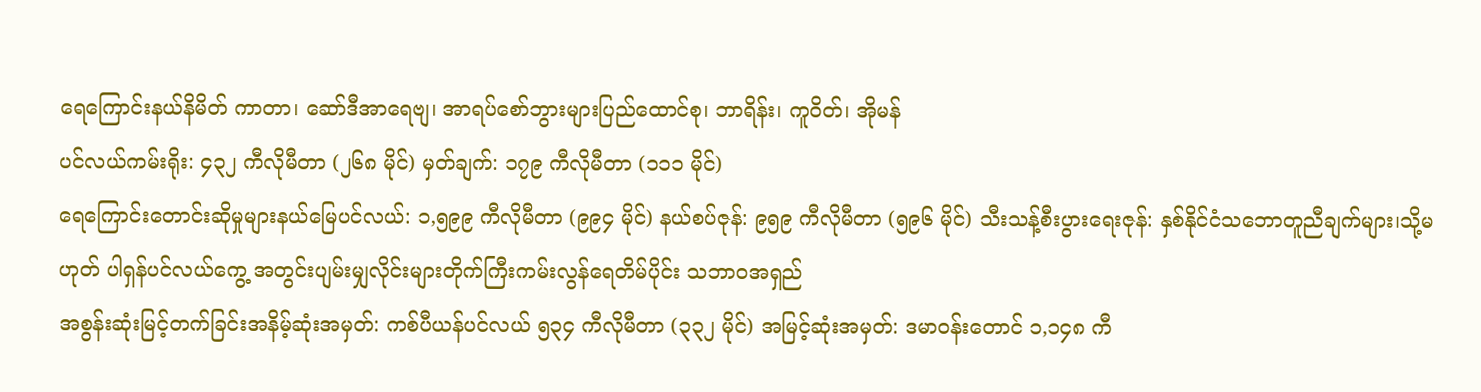ရေကြောင်းနယ်နိမိတ် ကာတာ၊ ဆော်ဒီအာရေဗျ၊ အာရပ်စော်ဘွားများပြည်ထောင်စု၊ ဘာရိန်း၊ ကူဝိတ်၊ အိုမန်
ပင်လယ်ကမ်းရိုး: ၄၃၂ ကီလိုမီတာ (၂၆၈ မိုင်) မှတ်ချက်: ၁၇၉ ကီလိုမီတာ (၁၁၁ မိုင်)
ရေကြောင်းတောင်းဆိုမှုများနယ်မြေပင်လယ်: ၁,၅၉၉ ကီလိုမီတာ (၉၉၄ မိုင်) နယ်စပ်ဇုန်: ၉၅၉ ကီလိုမီတာ (၅၉၆ မိုင်) သီးသန့်စီးပွားရေးဇုန်: နှစ်နိုင်ငံသဘောတူညီချက်များ၊သို့မဟုတ် ပါရှန်ပင်လယ်ကွေ့ အတွင်းပျမ်းမျှလိုင်းများတိုက်ကြီးကမ်းလွန်ရေတိမ်ပိုင်း သဘာဝအရှည်
အစွန်းဆုံးမြင့်တက်ခြင်းအနိမ့်ဆုံးအမှတ်: ကစ်ပီယန်ပင်လယ် ၅၃၄ ကီလိုမီတာ (၃၃၂ မိုင်) အမြင့်ဆုံးအမှတ်: ဒမာဝန်းတောင် ၁,၁၄၈ ကီ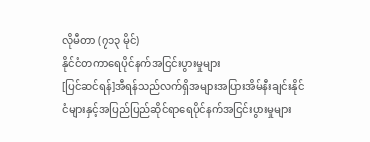လိုမီတာ (၇၁၃ မိုင်)
နိုင်ငံတကာရေပိုင်နက်အငြင်းပွားမှုများ
[ပြင်ဆင်ရန်]အီရန်သည်လက်ရှိအများအပြားအိမ်နီးချင်းနိုင်ငံများနှင့်အပြည်ပြည်ဆိုင်ရာရေပိုင်နက်အငြင်းပွားမှုများ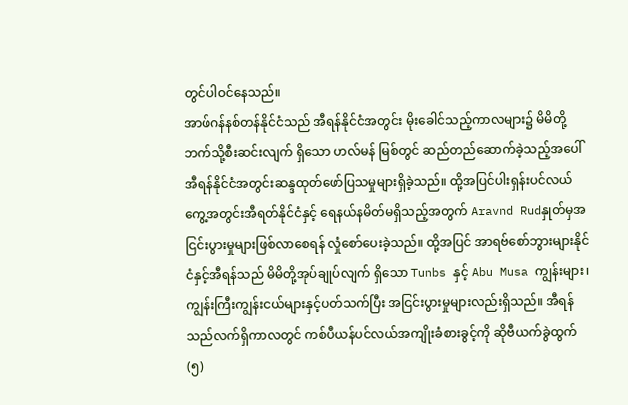တွင်ပါဝင်နေသည်။
အာဖ်ဂန်နစ်တန်နိုင်ငံသည် အီရန်နိုင်ငံအတွင်း မိုးခေါင်သည့်ကာလများ၌ မိမိတို့ဘက်သို့စီးဆင်းလျက် ရှိသော ဟလ်မန် မြစ်တွင် ဆည်တည်ဆောက်ခဲ့သည့်အပေါ် အီရန်နိုင်ငံအတွင်းဆန္ဒထုတ်ဖော်ပြသမှုများရှိခဲ့သည်။ ထို့အပြင်ပါးရှန်းပင်လယ်ကွေ့အတွင်းအီရတ်နိုင်ငံနှင့် ရေနယ်နမိတ်မရှိသည့်အတွက် Aravnd Rudနှုတ်မှအငြင်းပွားမှုများဖြစ်လာစေရန် လှုံစော်ပေးခဲ့သည်။ ထို့အပြင် အာရဗ်စော်ဘွားများနိုင်ငံနှင့်အီရန်သည် မိမိတို့အုပ်ချုပ်လျက် ရှိသော Tunbs နှင့် Abu Musa ကျွန်းများ၊ကျွန်းကြီးကျွန်းငယ်များနှင့်ပတ်သက်ပြီး အငြင်းပွားမှုများလည်းရှိသည်။ အီရန်သည်လက်ရှိကာလတွင် ကစ်ပီယန်ပင်လယ်အကျိုးခံစားခွင့်ကို ဆိုဗီယက်ခွဲထွက်(၅)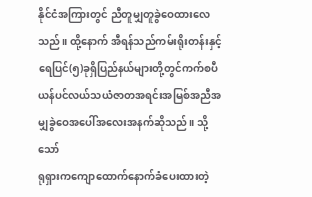နိုင်ငံအကြားတွင် ညီတူမျှတူခွဲဝေထားလေသည်။ ထို့နောက် အီရန်သည်ကမ်းရိုးတန်းနှင့်ရေပြင်(၅)ခုရှိပြည်နယ်များတို့တွင်ကက်စပီယန်ပင်လယ်သယံဇာတအရင်းအမြစ်အညီအမျှခွဲဝေအပေါ်အလေးအနက်ဆိုသည်။ သို့သော်
ရုရှားကကျောထောက်နောက်ခံပေးထားတဲ့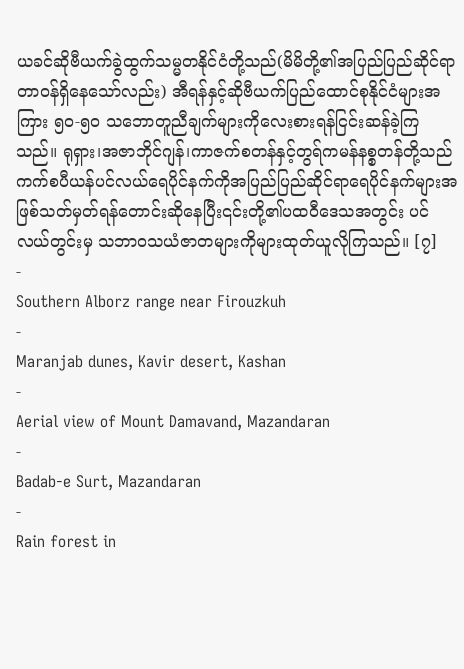ယခင်ဆိုဗီယက်ခွဲထွက်သမ္မတနိုင်ငံတို့သည်(မိမိတို့၏အပြည်ပြည်ဆိုင်ရာတာဝန်ရှိနေသော်လည်း) အီရန်နှင့်ဆိုဗီယက်ပြည်ထောင်စုနိုင်ငံများအကြား ၅၀-၅၀ သဘောတူညီချက်များကိုလေးစားရန်ငြင်းဆန်ခဲ့ကြသည်။ ရုရှား၊အဇာဘိုင်ဂျန်၊ကာဇက်စတန်နှင့်တွရ်ကမန်နစ္စတန်တို့သည်ကက်စပီယန်ပင်လယ်ရေပိုင်နက်ကိုအပြည်ပြည်ဆိုင်ရာရေပိုင်နက်များအဖြစ်သတ်မှတ်ရန်တောင်းဆိုနေပြီး၎င်းတို့၏ပထဝီဒေသအတွင်း ပင်လယ်တွင်းမှ သဘာဝသယံဇာတများကိုများထုတ်ယူလိုကြသည်။ [၇]
-
Southern Alborz range near Firouzkuh
-
Maranjab dunes, Kavir desert, Kashan
-
Aerial view of Mount Damavand, Mazandaran
-
Badab-e Surt, Mazandaran
-
Rain forest in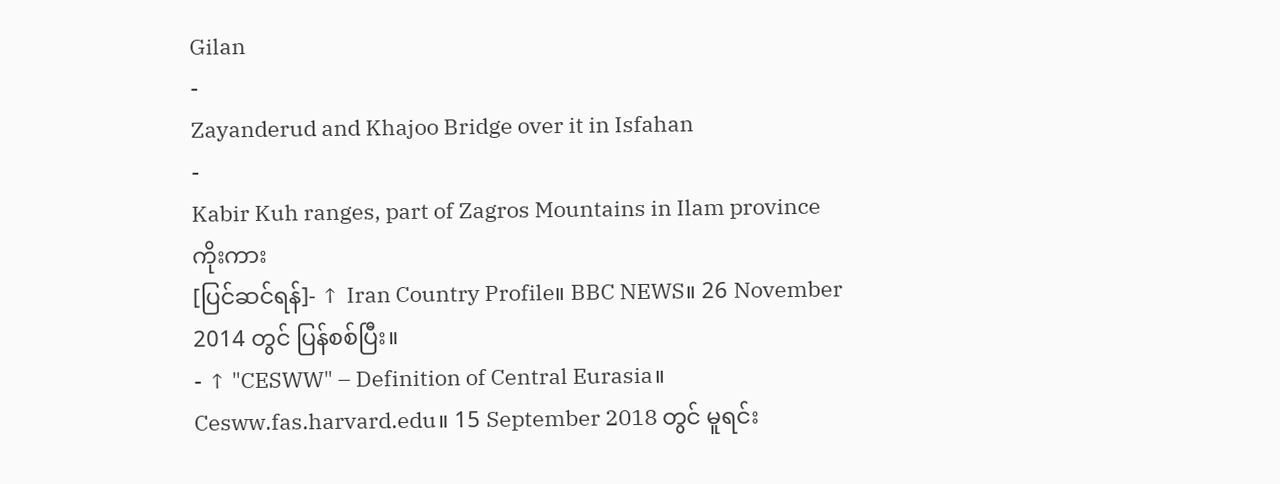Gilan
-
Zayanderud and Khajoo Bridge over it in Isfahan
-
Kabir Kuh ranges, part of Zagros Mountains in Ilam province
ကိုးကား
[ပြင်ဆင်ရန်]- ↑ Iran Country Profile။ BBC NEWS။ 26 November 2014 တွင် ပြန်စစ်ပြီး။
- ↑ "CESWW" – Definition of Central Eurasia။ Cesww.fas.harvard.edu။ 15 September 2018 တွင် မူရင်း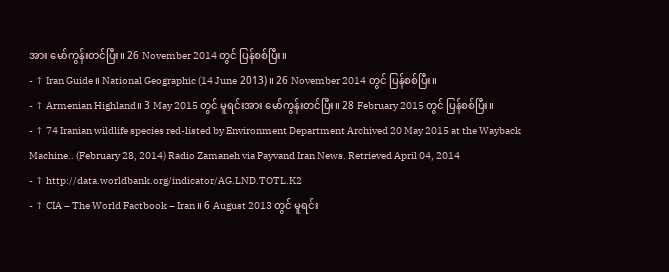အား မော်ကွန်းတင်ပြီး။ 26 November 2014 တွင် ပြန်စစ်ပြီး။
- ↑ Iran Guide။ National Geographic (14 June 2013)။ 26 November 2014 တွင် ပြန်စစ်ပြီး။
- ↑ Armenian Highland။ 3 May 2015 တွင် မူရင်းအား မော်ကွန်းတင်ပြီး။ 28 February 2015 တွင် ပြန်စစ်ပြီး။
- ↑ 74 Iranian wildlife species red-listed by Environment Department Archived 20 May 2015 at the Wayback Machine.. (February 28, 2014) Radio Zamaneh via Payvand Iran News. Retrieved April 04, 2014
- ↑ http://data.worldbank.org/indicator/AG.LND.TOTL.K2
- ↑ CIA – The World Factbook – Iran။ 6 August 2013 တွင် မူရင်း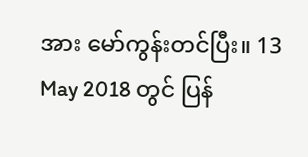အား မော်ကွန်းတင်ပြီး။ 13 May 2018 တွင် ပြန်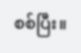စစ်ပြီး။